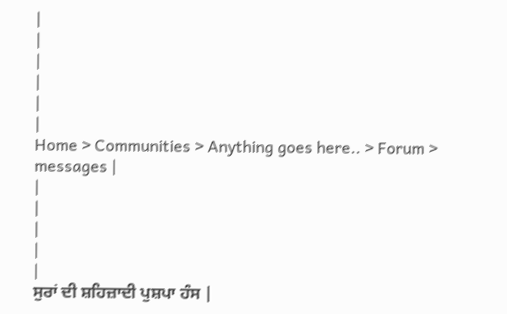|
|
|
|
|
|
Home > Communities > Anything goes here.. > Forum > messages |
|
|
|
|
|
ਸੁਰਾਂ ਦੀ ਸ਼ਹਿਜ਼ਾਦੀ ਪੁਸ਼ਪਾ ਹੰਸ |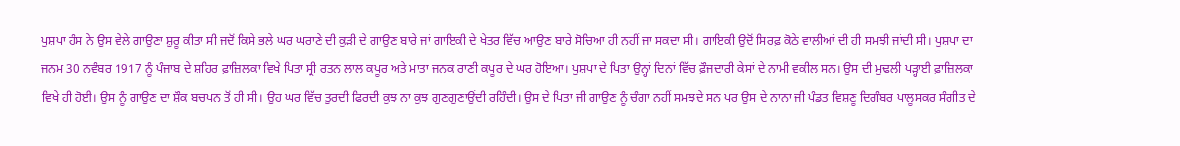ਪੁਸ਼ਪਾ ਹੰਸ ਨੇ ਉਸ ਵੇਲੇ ਗਾਉਣਾ ਸ਼ੁਰੂ ਕੀਤਾ ਸੀ ਜਦੋਂ ਕਿਸੇ ਭਲੇ ਘਰ ਘਰਾਣੇ ਦੀ ਕੁੜੀ ਦੇ ਗਾਉਣ ਬਾਰੇ ਜਾਂ ਗਾਇਕੀ ਦੇ ਖੇਤਰ ਵਿੱਚ ਆਉਣ ਬਾਰੇ ਸੋਚਿਆ ਹੀ ਨਹੀਂ ਜਾ ਸਕਦਾ ਸੀ। ਗਾਇਕੀ ਉਦੋਂ ਸਿਰਫ਼ ਕੋਠੇ ਵਾਲੀਆਂ ਦੀ ਹੀ ਸਮਝੀ ਜਾਂਦੀ ਸੀ। ਪੁਸ਼ਪਾ ਦਾ ਜਨਮ 30 ਨਵੰਬਰ 1917 ਨੂੰ ਪੰਜਾਬ ਦੇ ਸ਼ਹਿਰ ਫ਼ਾਜ਼ਿਲਕਾ ਵਿਖੇ ਪਿਤਾ ਸ੍ਰੀ ਰਤਨ ਲਾਲ ਕਪੂਰ ਅਤੇ ਮਾਤਾ ਜਨਕ ਰਾਣੀ ਕਪੂਰ ਦੇ ਘਰ ਹੋਇਆ। ਪੁਸ਼ਪਾ ਦੇ ਪਿਤਾ ਉਨ੍ਹਾਂ ਦਿਨਾਂ ਵਿੱਚ ਫ਼ੌਜਦਾਰੀ ਕੇਸਾਂ ਦੇ ਨਾਮੀ ਵਕੀਲ ਸਨ। ਉਸ ਦੀ ਮੁਢਲੀ ਪੜ੍ਹਾਈ ਫ਼ਾਜ਼ਿਲਕਾ ਵਿਖੇ ਹੀ ਹੋਈ। ਉਸ ਨੂੰ ਗਾਉਣ ਦਾ ਸ਼ੌਕ ਬਚਪਨ ਤੋਂ ਹੀ ਸੀ। ਉਹ ਘਰ ਵਿੱਚ ਤੁਰਦੀ ਫਿਰਦੀ ਕੁਝ ਨਾ ਕੁਝ ਗੁਣਗੁਣਾਉਂਦੀ ਰਹਿੰਦੀ। ਉਸ ਦੇ ਪਿਤਾ ਜੀ ਗਾਉਣ ਨੂੰ ਚੰਗਾ ਨਹੀਂ ਸਮਝਦੇ ਸਨ ਪਰ ਉਸ ਦੇ ਨਾਨਾ ਜੀ ਪੰਡਤ ਵਿਸ਼ਣੂ ਦਿਗੰਬਰ ਪਾਲੂਸਕਰ ਸੰਗੀਤ ਦੇ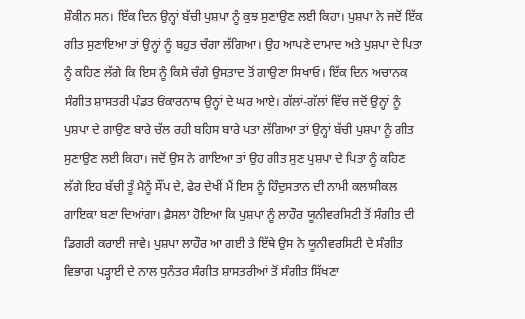ਸ਼ੌਕੀਨ ਸਨ। ਇੱਕ ਦਿਨ ਉਨ੍ਹਾਂ ਬੱਚੀ ਪੁਸ਼ਪਾ ਨੂੰ ਕੁਝ ਸੁਣਾਉਣ ਲਈ ਕਿਹਾ। ਪੁਸ਼ਪਾ ਨੇ ਜਦੋਂ ਇੱਕ ਗੀਤ ਸੁਣਾਇਆ ਤਾਂ ਉਨ੍ਹਾਂ ਨੂੰ ਬਹੁਤ ਚੰਗਾ ਲੱਗਿਆ। ਉਹ ਆਪਣੇ ਦਾਮਾਦ ਅਤੇ ਪੁਸ਼ਪਾ ਦੇ ਪਿਤਾ ਨੂੰ ਕਹਿਣ ਲੱਗੇ ਕਿ ਇਸ ਨੂੰ ਕਿਸੇ ਚੰਗੇ ਉਸਤਾਦ ਤੋਂ ਗਾਉਣਾ ਸਿਖਾਓ। ਇੱਕ ਦਿਨ ਅਚਾਨਕ ਸੰਗੀਤ ਸ਼ਾਸਤਰੀ ਪੰਡਤ ਓਂਕਾਰਨਾਥ ਉਨ੍ਹਾਂ ਦੇ ਘਰ ਆਏ। ਗੱਲਾਂ-ਗੱਲਾਂ ਵਿੱਚ ਜਦੋਂ ਉਨ੍ਹਾਂ ਨੂੰ ਪੁਸ਼ਪਾ ਦੇ ਗਾਉਣ ਬਾਰੇ ਚੱਲ ਰਹੀ ਬਹਿਸ ਬਾਰੇ ਪਤਾ ਲੱਗਿਆ ਤਾਂ ਉਨ੍ਹਾਂ ਬੱਚੀ ਪੁਸ਼ਪਾ ਨੂੰ ਗੀਤ ਸੁਣਾਉਣ ਲਈ ਕਿਹਾ। ਜਦੋਂ ਉਸ ਨੇ ਗਾਇਆ ਤਾਂ ਉਹ ਗੀਤ ਸੁਣ ਪੁਸ਼ਪਾ ਦੇ ਪਿਤਾ ਨੂੰ ਕਹਿਣ ਲੱਗੇ ਇਹ ਬੱਚੀ ਤੂੰ ਮੈਨੂੰ ਸੌਂਪ ਦੇ, ਫੇਰ ਦੇਖੀਂ ਮੈਂ ਇਸ ਨੂੰ ਹਿੰਦੁਸਤਾਨ ਦੀ ਨਾਮੀ ਕਲਾਸੀਕਲ ਗਾਇਕਾ ਬਣਾ ਦਿਆਂਗਾ। ਫ਼ੈਸਲਾ ਹੋਇਆ ਕਿ ਪੁਸ਼ਪਾ ਨੂੰ ਲਾਹੌਰ ਯੂਨੀਵਰਸਿਟੀ ਤੋਂ ਸੰਗੀਤ ਦੀ ਡਿਗਰੀ ਕਰਾਈ ਜਾਵੇ। ਪੁਸ਼ਪਾ ਲਾਹੌਰ ਆ ਗਈ ਤੇ ਇੱਥੇ ਉਸ ਨੇ ਯੂਨੀਵਰਸਿਟੀ ਦੇ ਸੰਗੀਤ ਵਿਭਾਗ ਪੜ੍ਹਾਈ ਦੇ ਨਾਲ ਧੁਨੰਤਰ ਸੰਗੀਤ ਸ਼ਾਸਤਰੀਆਂ ਤੋਂ ਸੰਗੀਤ ਸਿੱਖਣਾ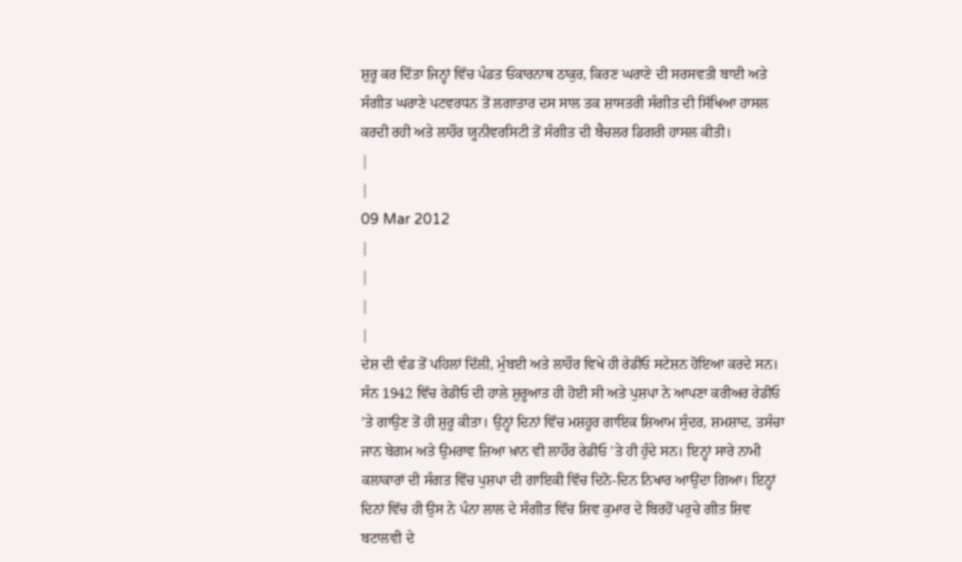ਸ਼ੁਰੂ ਕਰ ਦਿੱਤਾ ਜਿਨ੍ਹਾਂ ਵਿੱਚ ਪੰਡਤ ਓਂਕਾਰਨਾਥ ਠਾਕੁਰ, ਕਿਰਣ ਘਰਾਣੇ ਦੀ ਸਰਸਵਤੀ ਬਾਈ ਅਤੇ ਸੰਗੀਤ ਘਰਾਣੇ ਪਟਵਰਧਨ ਤੋਂ ਲਗਾਤਾਰ ਦਸ ਸਾਲ ਤਕ ਸ਼ਾਸਤਰੀ ਸੰਗੀਤ ਦੀ ਸਿੱਖਿਆ ਹਾਸਲ ਕਰਦੀ ਰਹੀ ਅਤੇ ਲਾਹੌਰ ਯੂਨੀਵਰਸਿਟੀ ਤੋਂ ਸੰਗੀਤ ਦੀ ਬੈਚਲਰ ਡਿਗਰੀ ਹਾਸਲ ਕੀਤੀ।
|
|
09 Mar 2012
|
|
|
|
ਦੇਸ਼ ਦੀ ਵੰਡ ਤੋਂ ਪਹਿਲਾਂ ਦਿੱਲੀ, ਮੁੰਬਈ ਅਤੇ ਲਾਹੌਰ ਵਿਖੇ ਹੀ ਰੇਡੀਓ ਸਟੇਸ਼ਨ ਹੋਇਆ ਕਰਦੇ ਸਨ। ਸੰਨ 1942 ਵਿੱਚ ਰੇਡੀਓ ਦੀ ਹਾਲੇ ਸ਼ੁਰੂਆਤ ਹੀ ਹੋਈ ਸੀ ਅਤੇ ਪੁਸ਼ਪਾ ਨੇ ਆਪਣਾ ਕਰੀਅਰ ਰੇਡੀਓ ’ਤੇ ਗਾਉਣ ਤੋਂ ਹੀ ਸ਼ੁਰੂ ਕੀਤਾ। ਉਨ੍ਹਾਂ ਦਿਨਾਂ ਵਿੱਚ ਮਸ਼ਹੂਰ ਗਾਇਕ ਸ਼ਿਆਮ ਸੁੰਦਰ, ਸ਼ਮਸ਼ਾਦ, ਤਸੰਚਾ ਜਾਨ ਬੇਗ਼ਮ ਅਤੇ ਉਮਰਾਵ ਜ਼ਿਆ ਖ਼ਾਨ ਵੀ ਲਾਹੌਰ ਰੇਡੀਓ ’ਤੇ ਹੀ ਹੁੰਦੇ ਸਨ। ਇਨ੍ਹਾਂ ਸਾਰੇ ਨਾਮੀ ਕਲਾਕਾਰਾਂ ਦੀ ਸੰਗਤ ਵਿੱਚ ਪੁਸ਼ਪਾ ਦੀ ਗਾਇਕੀ ਵਿੱਚ ਦਿਨੋ-ਦਿਨ ਨਿਖਾਰ ਆਉਂਦਾ ਗਿਆ। ਇਨ੍ਹਾਂ ਦਿਨਾਂ ਵਿੱਚ ਹੀ ਉਸ ਨੇ ਪੰਨਾ ਲਾਲ ਦੇ ਸੰਗੀਤ ਵਿੱਚ ਸ਼ਿਵ ਕੁਮਾਰ ਦੇ ਬਿਰਹੋਂ ਪਰੁਚੇ ਗੀਤ ਸ਼ਿਵ ਬਟਾਲਵੀ ਦੇ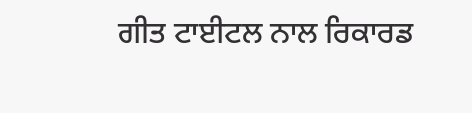ਗੀਤ ਟਾਈਟਲ ਨਾਲ ਰਿਕਾਰਡ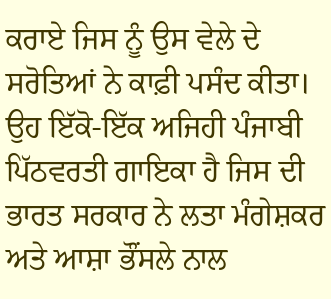ਕਰਾਏ ਜਿਸ ਨੂੰ ਉਸ ਵੇਲੇ ਦੇ ਸਰੋਤਿਆਂ ਨੇ ਕਾਫ਼ੀ ਪਸੰਦ ਕੀਤਾ। ਉਹ ਇੱਕੋ-ਇੱਕ ਅਜਿਹੀ ਪੰਜਾਬੀ ਪਿੱਠਵਰਤੀ ਗਾਇਕਾ ਹੈ ਜਿਸ ਦੀ ਭਾਰਤ ਸਰਕਾਰ ਨੇ ਲਤਾ ਮੰਗੇਸ਼ਕਰ ਅਤੇ ਆਸ਼ਾ ਭੌਂਸਲੇ ਨਾਲ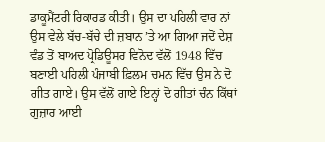ਡਾਕੂਮੈਂਟਰੀ ਰਿਕਾਰਡ ਕੀਤੀ। ਉਸ ਦਾ ਪਹਿਲੀ ਵਾਰ ਨਾਂ ਉਸ ਵੇਲੇ ਬੱਚ-ਬੱਚੇ ਦੀ ਜ਼ਬਾਨ ’ਤੇ ਆ ਗਿਆ ਜਦੋਂ ਦੇਸ਼ ਵੰਡ ਤੋਂ ਬਾਅਦ ਪ੍ਰੋਡਿਊਸਰ ਵਿਨੋਦ ਵੱਲੋਂ 1948 ਵਿੱਚ ਬਣਾਈ ਪਹਿਲੀ ਪੰਜਾਬੀ ਫ਼ਿਲਮ ਚਮਨ ਵਿੱਚ ਉਸ ਨੇ ਦੋ ਗੀਤ ਗਾਏ। ਉਸ ਵੱਲੋਂ ਗਾਏ ਇਨ੍ਹਾਂ ਦੋ ਗੀਤਾਂ ਚੰਨ ਕਿੱਥਾਂ ਗੁਜ਼ਾਰ ਆਈ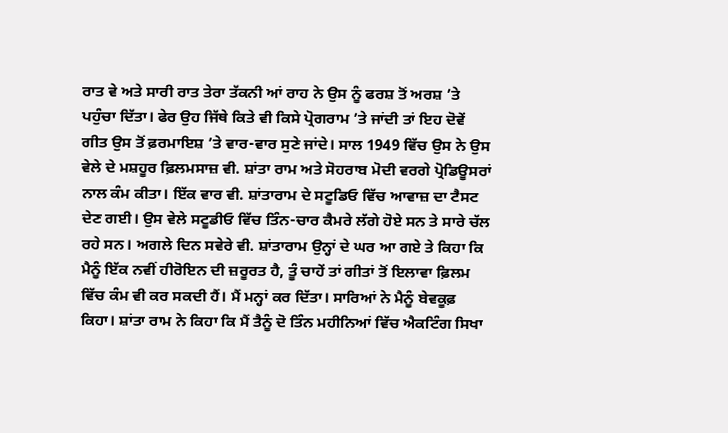ਰਾਤ ਵੇ ਅਤੇ ਸਾਰੀ ਰਾਤ ਤੇਰਾ ਤੱਕਨੀ ਆਂ ਰਾਹ ਨੇ ਉਸ ਨੂੰ ਫਰਸ਼ ਤੋਂ ਅਰਸ਼ ’ਤੇ ਪਹੁੰਚਾ ਦਿੱਤਾ। ਫੇਰ ਉਹ ਜਿੱਥੇ ਕਿਤੇ ਵੀ ਕਿਸੇ ਪ੍ਰੋਗਰਾਮ ’ਤੇ ਜਾਂਦੀ ਤਾਂ ਇਹ ਦੋਵੇਂ ਗੀਤ ਉਸ ਤੋਂ ਫ਼ਰਮਾਇਸ਼ ’ਤੇ ਵਾਰ-ਵਾਰ ਸੁਣੇ ਜਾਂਦੇ। ਸਾਲ 1949 ਵਿੱਚ ਉਸ ਨੇ ਉਸ ਵੇਲੇ ਦੇ ਮਸ਼ਹੂਰ ਫ਼ਿਲਮਸਾਜ਼ ਵੀ. ਸ਼ਾਂਤਾ ਰਾਮ ਅਤੇ ਸੋਹਰਾਬ ਮੋਦੀ ਵਰਗੇ ਪ੍ਰੋਡਿਊਸਰਾਂ ਨਾਲ ਕੰਮ ਕੀਤਾ। ਇੱਕ ਵਾਰ ਵੀ. ਸ਼ਾਂਤਾਰਾਮ ਦੇ ਸਟੂਡਿਓ ਵਿੱਚ ਆਵਾਜ਼ ਦਾ ਟੈਸਟ ਦੇਣ ਗਈ। ਉਸ ਵੇਲੇ ਸਟੂਡੀਓ ਵਿੱਚ ਤਿੰਨ-ਚਾਰ ਕੈਮਰੇ ਲੱਗੇ ਹੋਏ ਸਨ ਤੇ ਸਾਰੇ ਚੱਲ ਰਹੇ ਸਨ। ਅਗਲੇ ਦਿਨ ਸਵੇਰੇ ਵੀ. ਸ਼ਾਂਤਾਰਾਮ ਉਨ੍ਹਾਂ ਦੇ ਘਰ ਆ ਗਏ ਤੇ ਕਿਹਾ ਕਿ ਮੈਨੂੰ ਇੱਕ ਨਵੀਂ ਹੀਰੋਇਨ ਦੀ ਜ਼ਰੂਰਤ ਹੈ, ਤੂੰ ਚਾਹੇਂ ਤਾਂ ਗੀਤਾਂ ਤੋਂ ਇਲਾਵਾ ਫ਼ਿਲਮ ਵਿੱਚ ਕੰਮ ਵੀ ਕਰ ਸਕਦੀ ਹੈਂ। ਮੈਂ ਮਨ੍ਹਾਂ ਕਰ ਦਿੱਤਾ। ਸਾਰਿਆਂ ਨੇ ਮੈਨੂੰ ਬੇਵਕੂਫ਼ ਕਿਹਾ। ਸ਼ਾਂਤਾ ਰਾਮ ਨੇ ਕਿਹਾ ਕਿ ਮੈਂ ਤੈਨੂੰ ਦੋ ਤਿੰਨ ਮਹੀਨਿਆਂ ਵਿੱਚ ਐਕਟਿੰਗ ਸਿਖਾ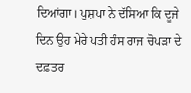ਦਿਆਂਗਾ। ਪੁਸ਼ਪਾ ਨੇ ਦੱਸਿਆ ਕਿ ਦੂਜੇ ਦਿਨ ਉਹ ਮੇਰੇ ਪਤੀ ਹੰਸ ਰਾਜ ਚੋਪੜਾ ਦੇ ਦਫ਼ਤਰ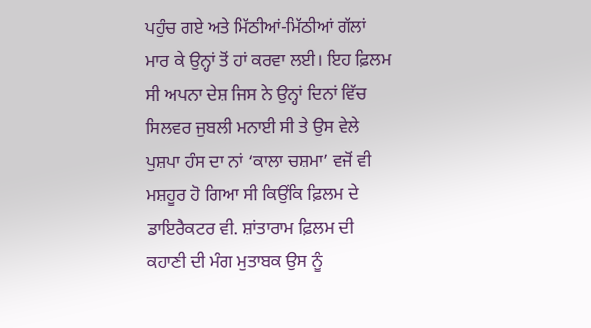ਪਹੁੰਚ ਗਏ ਅਤੇ ਮਿੱਠੀਆਂ-ਮਿੱਠੀਆਂ ਗੱਲਾਂ ਮਾਰ ਕੇ ਉਨ੍ਹਾਂ ਤੋਂ ਹਾਂ ਕਰਵਾ ਲਈ। ਇਹ ਫ਼ਿਲਮ ਸੀ ਅਪਨਾ ਦੇਸ਼ ਜਿਸ ਨੇ ਉਨ੍ਹਾਂ ਦਿਨਾਂ ਵਿੱਚ ਸਿਲਵਰ ਜੁਬਲੀ ਮਨਾਈ ਸੀ ਤੇ ਉਸ ਵੇਲੇ ਪੁਸ਼ਪਾ ਹੰਸ ਦਾ ਨਾਂ ‘ਕਾਲਾ ਚਸ਼ਮਾ’ ਵਜੋਂ ਵੀ ਮਸ਼ਹੂਰ ਹੋ ਗਿਆ ਸੀ ਕਿਉਂਕਿ ਫ਼ਿਲਮ ਦੇ ਡਾਇਰੈਕਟਰ ਵੀ. ਸ਼ਾਂਤਾਰਾਮ ਫ਼ਿਲਮ ਦੀ ਕਹਾਣੀ ਦੀ ਮੰਗ ਮੁਤਾਬਕ ਉਸ ਨੂੰ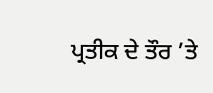ਪ੍ਰਤੀਕ ਦੇ ਤੌਰ ’ਤੇ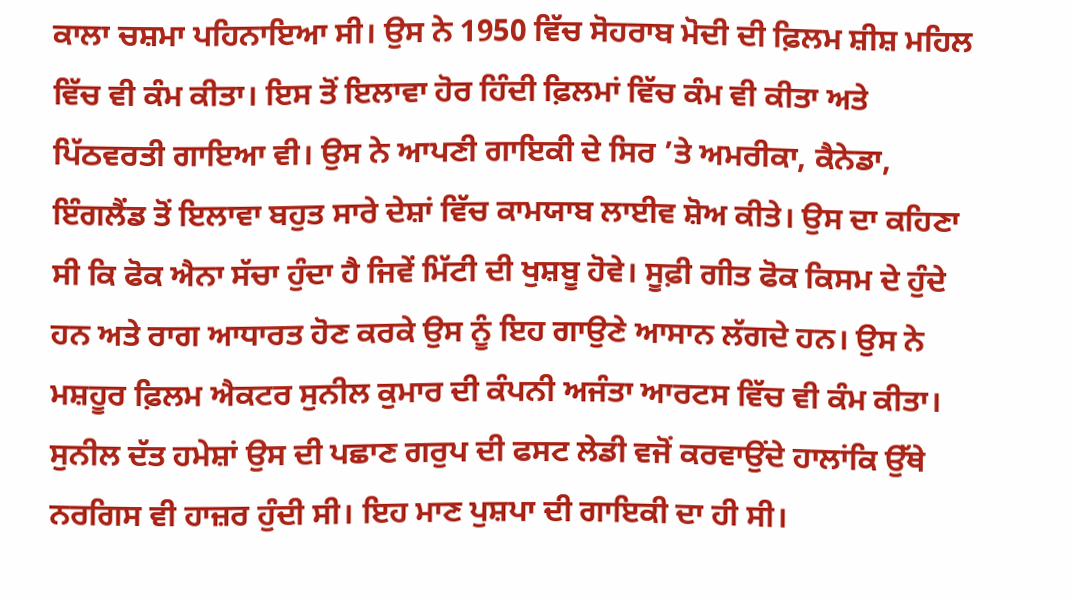ਕਾਲਾ ਚਸ਼ਮਾ ਪਹਿਨਾਇਆ ਸੀ। ਉਸ ਨੇ 1950 ਵਿੱਚ ਸੋਹਰਾਬ ਮੋਦੀ ਦੀ ਫ਼ਿਲਮ ਸ਼ੀਸ਼ ਮਹਿਲ ਵਿੱਚ ਵੀ ਕੰਮ ਕੀਤਾ। ਇਸ ਤੋਂ ਇਲਾਵਾ ਹੋਰ ਹਿੰਦੀ ਫ਼ਿਲਮਾਂ ਵਿੱਚ ਕੰਮ ਵੀ ਕੀਤਾ ਅਤੇ ਪਿੱਠਵਰਤੀ ਗਾਇਆ ਵੀ। ਉਸ ਨੇ ਆਪਣੀ ਗਾਇਕੀ ਦੇ ਸਿਰ ’ਤੇ ਅਮਰੀਕਾ, ਕੈਨੇਡਾ, ਇੰਗਲੈਂਡ ਤੋਂ ਇਲਾਵਾ ਬਹੁਤ ਸਾਰੇ ਦੇਸ਼ਾਂ ਵਿੱਚ ਕਾਮਯਾਬ ਲਾਈਵ ਸ਼ੋਅ ਕੀਤੇ। ਉਸ ਦਾ ਕਹਿਣਾ ਸੀ ਕਿ ਫੋਕ ਐਨਾ ਸੱਚਾ ਹੁੰਦਾ ਹੈ ਜਿਵੇਂ ਮਿੱਟੀ ਦੀ ਖੁਸ਼ਬੂ ਹੋਵੇ। ਸੂਫ਼ੀ ਗੀਤ ਫੋਕ ਕਿਸਮ ਦੇ ਹੁੰਦੇ ਹਨ ਅਤੇ ਰਾਗ ਆਧਾਰਤ ਹੋਣ ਕਰਕੇ ਉਸ ਨੂੰ ਇਹ ਗਾਉਣੇ ਆਸਾਨ ਲੱਗਦੇ ਹਨ। ਉਸ ਨੇ ਮਸ਼ਹੂਰ ਫ਼ਿਲਮ ਐਕਟਰ ਸੁਨੀਲ ਕੁਮਾਰ ਦੀ ਕੰਪਨੀ ਅਜੰਤਾ ਆਰਟਸ ਵਿੱਚ ਵੀ ਕੰਮ ਕੀਤਾ। ਸੁਨੀਲ ਦੱਤ ਹਮੇਸ਼ਾਂ ਉਸ ਦੀ ਪਛਾਣ ਗਰੁਪ ਦੀ ਫਸਟ ਲੇਡੀ ਵਜੋਂ ਕਰਵਾਉਂਦੇ ਹਾਲਾਂਕਿ ਉੱਥੇ ਨਰਗਿਸ ਵੀ ਹਾਜ਼ਰ ਹੁੰਦੀ ਸੀ। ਇਹ ਮਾਣ ਪੁਸ਼ਪਾ ਦੀ ਗਾਇਕੀ ਦਾ ਹੀ ਸੀ।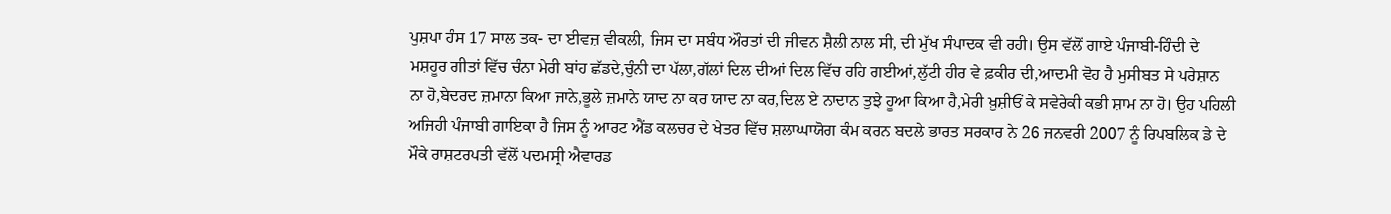ਪੁਸ਼ਪਾ ਹੰਸ 17 ਸਾਲ ਤਕ- ਦਾ ਈਵਜ਼ ਵੀਕਲੀ, ਜਿਸ ਦਾ ਸਬੰਧ ਔਰਤਾਂ ਦੀ ਜੀਵਨ ਸ਼ੈਲੀ ਨਾਲ ਸੀ, ਦੀ ਮੁੱਖ ਸੰਪਾਦਕ ਵੀ ਰਹੀ। ਉਸ ਵੱਲੋਂ ਗਾਏ ਪੰਜਾਬੀ-ਹਿੰਦੀ ਦੇ ਮਸ਼ਹੂਰ ਗੀਤਾਂ ਵਿੱਚ ਚੰਨਾ ਮੇਰੀ ਬਾਂਹ ਛੱਡਦੇ,ਚੁੰਨੀ ਦਾ ਪੱਲਾ,ਗੱਲਾਂ ਦਿਲ ਦੀਆਂ ਦਿਲ ਵਿੱਚ ਰਹਿ ਗਈਆਂ,ਲੁੱਟੀ ਹੀਰ ਵੇ ਫ਼ਕੀਰ ਦੀ,ਆਦਮੀ ਵੋਹ ਹੈ ਮੁਸੀਬਤ ਸੇ ਪਰੇਸ਼ਾਨ ਨਾ ਹੋ,ਬੇਦਰਦ ਜ਼ਮਾਨਾ ਕਿਆ ਜਾਨੇ,ਭੂਲੇ ਜ਼ਮਾਨੇ ਯਾਦ ਨਾ ਕਰ ਯਾਦ ਨਾ ਕਰ,ਦਿਲ ਏ ਨਾਦਾਨ ਤੁਝੇ ਹੂਆ ਕਿਆ ਹੈ,ਮੇਰੀ ਖ਼ੁਸ਼ੀਓਂ ਕੇ ਸਵੇਰੇਕੀ ਕਭੀ ਸ਼ਾਮ ਨਾ ਹੋ। ਉਹ ਪਹਿਲੀ ਅਜਿਹੀ ਪੰਜਾਬੀ ਗਾਇਕਾ ਹੈ ਜਿਸ ਨੂੰ ਆਰਟ ਐਂਡ ਕਲਚਰ ਦੇ ਖੇਤਰ ਵਿੱਚ ਸ਼ਲਾਘਾਯੋਗ ਕੰਮ ਕਰਨ ਬਦਲੇ ਭਾਰਤ ਸਰਕਾਰ ਨੇ 26 ਜਨਵਰੀ 2007 ਨੂੰ ਰਿਪਬਲਿਕ ਡੇ ਦੇ ਮੌਕੇ ਰਾਸ਼ਟਰਪਤੀ ਵੱਲੋਂ ਪਦਮਸ੍ਰੀ ਐਵਾਰਡ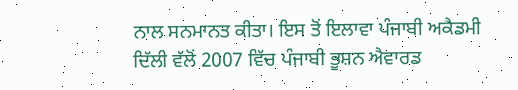ਨਾਲ ਸਨਮਾਨਤ ਕੀਤਾ। ਇਸ ਤੋਂ ਇਲਾਵਾ ਪੰਜਾਬੀ ਅਕੈਡਮੀ ਦਿੱਲੀ ਵੱਲੋਂ 2007 ਵਿੱਚ ਪੰਜਾਬੀ ਭੂਸ਼ਨ ਐਵਾਰਡ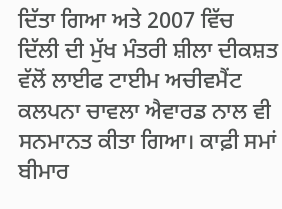ਦਿੱਤਾ ਗਿਆ ਅਤੇ 2007 ਵਿੱਚ ਦਿੱਲੀ ਦੀ ਮੁੱਖ ਮੰਤਰੀ ਸ਼ੀਲਾ ਦੀਕਸ਼ਤ ਵੱਲੋਂ ਲਾਈਫ ਟਾਈਮ ਅਚੀਵਮੈਂਟ ਕਲਪਨਾ ਚਾਵਲਾ ਐਵਾਰਡ ਨਾਲ ਵੀ ਸਨਮਾਨਤ ਕੀਤਾ ਗਿਆ। ਕਾਫ਼ੀ ਸਮਾਂ ਬੀਮਾਰ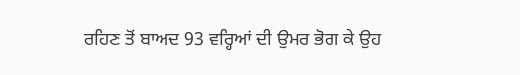ਰਹਿਣ ਤੋਂ ਬਾਅਦ 93 ਵਰ੍ਹਿਆਂ ਦੀ ਉਮਰ ਭੋਗ ਕੇ ਉਹ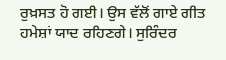ਰੁਖ਼ਸਤ ਹੋ ਗਈ। ਉਸ ਵੱਲੋਂ ਗਾਏ ਗੀਤ ਹਮੇਸ਼ਾਂ ਯਾਦ ਰਹਿਣਗੇ। ਸੁਰਿੰਦਰ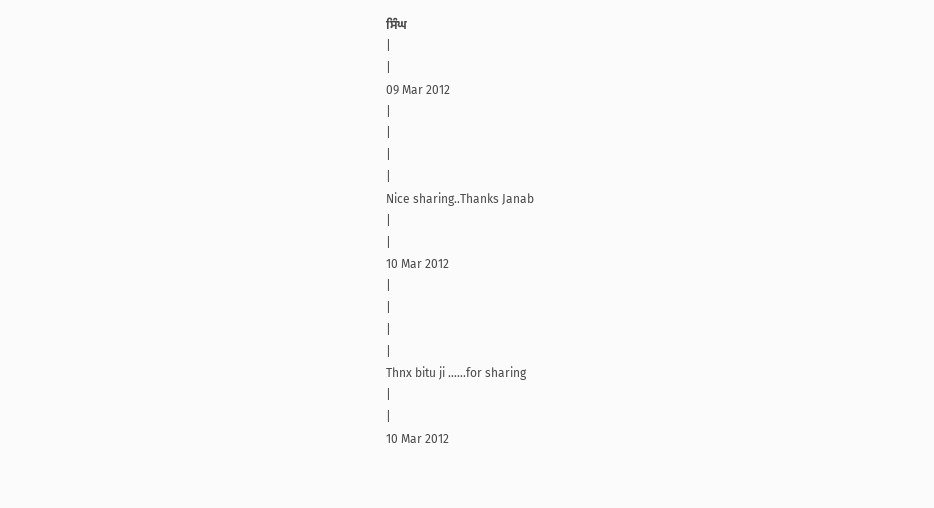ਸਿੰਘ
|
|
09 Mar 2012
|
|
|
|
Nice sharing..Thanks Janab
|
|
10 Mar 2012
|
|
|
|
Thnx bitu ji ......for sharing
|
|
10 Mar 2012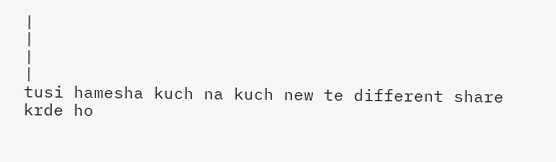|
|
|
|
tusi hamesha kuch na kuch new te different share krde ho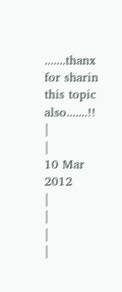.......thanx for sharin this topic also.......!!
|
|
10 Mar 2012
|
|
|
|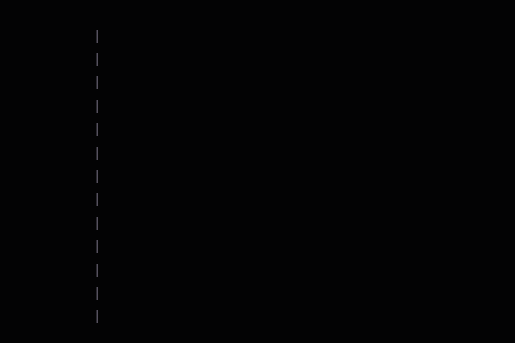|
|
|
|
|
|
|
|
|
|
|
|
|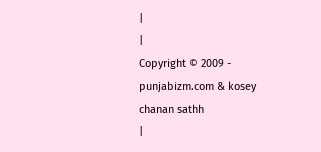|
|
Copyright © 2009 - punjabizm.com & kosey chanan sathh
|